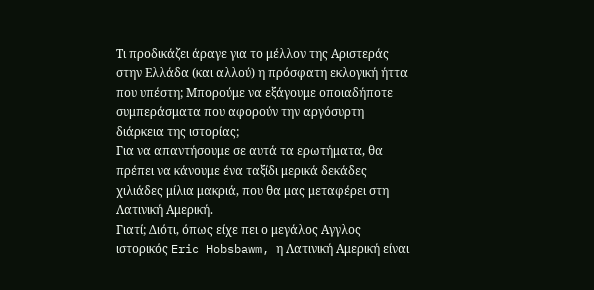Τι προδικάζει άραγε για το μέλλον της Αριστεράς στην Ελλάδα (και αλλού) η πρόσφατη εκλογική ήττα που υπέστη; Mπορούμε να εξάγουμε οποιαδήποτε συμπεράσματα που αφορούν την αργόσυρτη διάρκεια της ιστορίας;
Για να απαντήσουμε σε αυτά τα ερωτήματα, θα πρέπει να κάνουμε ένα ταξίδι μερικά δεκάδες χιλιάδες μίλια μακριά, που θα μας μεταφέρει στη Λατινική Αμερική.
Γιατί; Διότι, όπως είχε πει ο μεγάλος Αγγλος ιστορικός Eric Hobsbawm, η Λατινική Αμερική είναι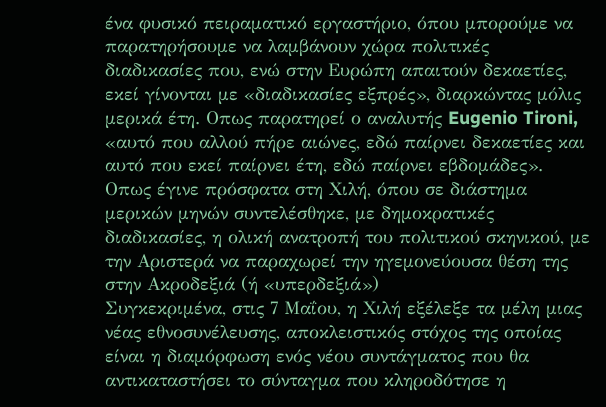ένα φυσικό πειραματικό εργαστήριο, όπου μπορούμε να παρατηρήσουμε να λαμβάνουν χώρα πολιτικές διαδικασίες που, ενώ στην Ευρώπη απαιτούν δεκαετίες, εκεί γίνονται με «διαδικασίες εξπρές», διαρκώντας μόλις μερικά έτη. Οπως παρατηρεί ο αναλυτής Eugenio Tironi, «αυτό που αλλού πήρε αιώνες, εδώ παίρνει δεκαετίες και αυτό που εκεί παίρνει έτη, εδώ παίρνει εβδομάδες».
Oπως έγινε πρόσφατα στη Χιλή, όπου σε διάστημα μερικών μηνών συντελέσθηκε, με δημοκρατικές διαδικασίες, η ολική ανατροπή του πολιτικού σκηνικού, με την Αριστερά να παραχωρεί την ηγεμονεύουσα θέση της στην Ακροδεξιά (ή «υπερδεξιά»)
Συγκεκριμένα, στις 7 Μαΐου, η Χιλή εξέλεξε τα μέλη μιας νέας εθνοσυνέλευσης, αποκλειστικός στόχος της οποίας είναι η διαμόρφωση ενός νέου συντάγματος που θα αντικαταστήσει το σύνταγμα που κληροδότησε η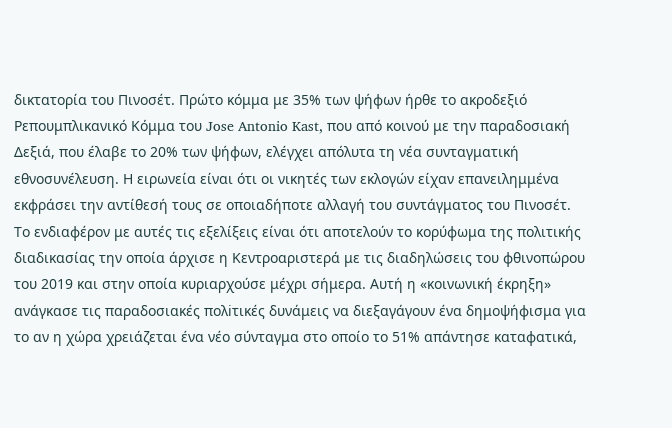δικτατορία του Πινοσέτ. Πρώτο κόμμα με 35% των ψήφων ήρθε το ακροδεξιό Ρεπουμπλικανικό Κόμμα του Jose Antonio Kast, που από κοινού με την παραδοσιακή Δεξιά, που έλαβε το 20% των ψήφων, ελέγχει απόλυτα τη νέα συνταγματική εθνοσυνέλευση. Η ειρωνεία είναι ότι οι νικητές των εκλογών είχαν επανειλημμένα εκφράσει την αντίθεσή τους σε οποιαδήποτε αλλαγή του συντάγματος του Πινοσέτ.
Το ενδιαφέρον με αυτές τις εξελίξεις είναι ότι αποτελούν το κορύφωμα της πολιτικής διαδικασίας την οποία άρχισε η Κεντροαριστερά με τις διαδηλώσεις του φθινοπώρου του 2019 και στην οποία κυριαρχούσε μέχρι σήμερα. Αυτή η «κοινωνική έκρηξη» ανάγκασε τις παραδοσιακές πολiτικές δυνάμεις να διεξαγάγουν ένα δημοψήφισμα για το αν η χώρα χρειάζεται ένα νέο σύνταγμα στο οποίο το 51% απάντησε καταφατικά,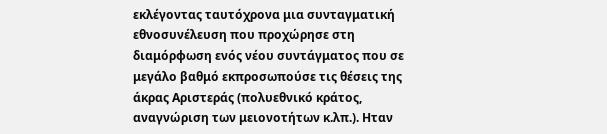εκλέγοντας ταυτόχρονα μια συνταγματική εθνοσυνέλευση που προχώρησε στη διαμόρφωση ενός νέου συντάγματος που σε μεγάλο βαθμό εκπροσωπούσε τις θέσεις της άκρας Αριστεράς (πολυεθνικό κράτος, αναγνώριση των μειονοτήτων κ.λπ.). Ηταν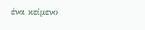ένα κείμενο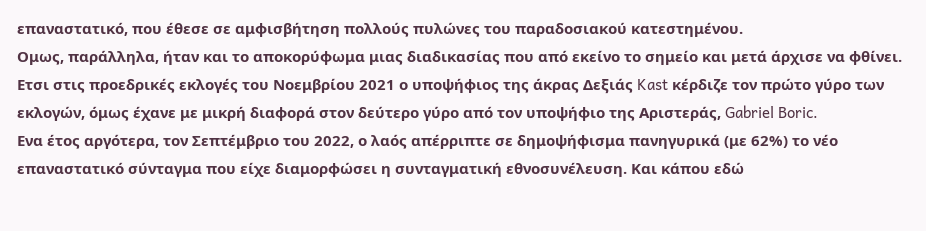επαναστατικό, που έθεσε σε αμφισβήτηση πολλούς πυλώνες του παραδοσιακού κατεστημένου.
Ομως, παράλληλα, ήταν και το αποκορύφωμα μιας διαδικασίας που από εκείνο το σημείο και μετά άρχισε να φθίνει. Eτσι στις προεδρικές εκλογές του Νοεμβρίου 2021 ο υποψήφιος της άκρας Δεξιάς Kast κέρδιζε τον πρώτο γύρο των εκλογών, όμως έχανε με μικρή διαφορά στον δεύτερο γύρο από τον υποψήφιο της Αριστεράς, Gabriel Boric.
Eνα έτος αργότερα, τον Σεπτέμβριο του 2022, ο λαός απέρριπτε σε δημοψήφισμα πανηγυρικά (με 62%) το νέο επαναστατικό σύνταγμα που είχε διαμορφώσει η συνταγματική εθνοσυνέλευση. Και κάπου εδώ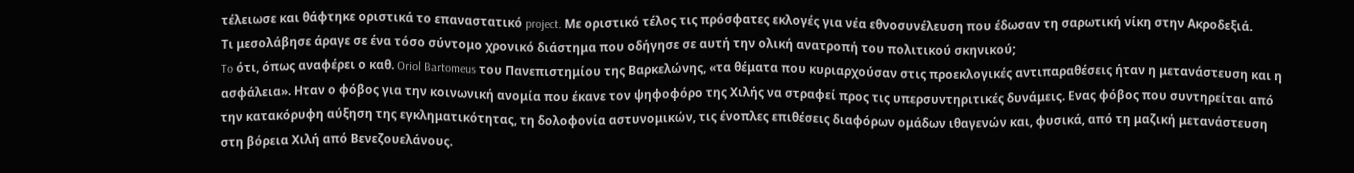τέλειωσε και θάφτηκε οριστικά το επαναστατικό project. Με οριστικό τέλος τις πρόσφατες εκλογές για νέα εθνοσυνέλευση που έδωσαν τη σαρωτική νίκη στην Ακροδεξιά.
Τι μεσολάβησε άραγε σε ένα τόσο σύντομο χρονικό διάστημα που οδήγησε σε αυτή την ολική ανατροπή του πολιτικού σκηνικού;
To ότι, όπως αναφέρει ο καθ. Oriol Bartomeus του Πανεπιστημίου της Βαρκελώνης, «τα θέματα που κυριαρχούσαν στις προεκλογικές αντιπαραθέσεις ήταν η μετανάστευση και η ασφάλεια». Ηταν ο φόβος για την κοινωνική ανομία που έκανε τον ψηφοφόρο της Χιλής να στραφεί προς τις υπερσυντηριτικές δυνάμεις. Ενας φόβος που συντηρείται από την κατακόρυφη αύξηση της εγκληματικότητας, τη δολοφονία αστυνομικών, τις ένοπλες επιθέσεις διαφόρων ομάδων ιθαγενών και, φυσικά, από τη μαζική μετανάστευση στη βόρεια Χιλή από Βενεζουελάνους.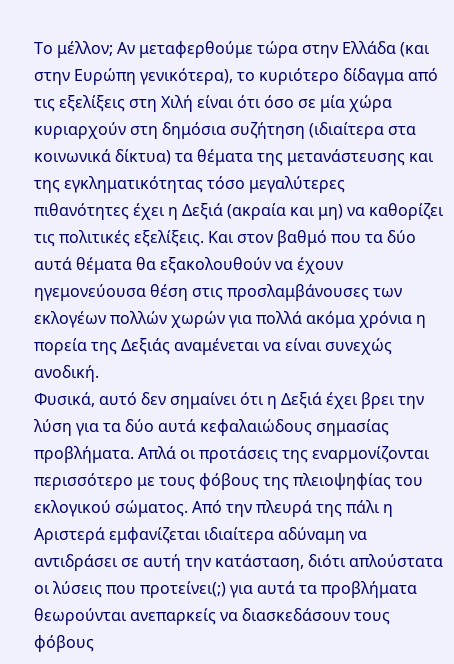Το μέλλον; Aν μεταφερθούμε τώρα στην Ελλάδα (και στην Ευρώπη γενικότερα), το κυριότερο δίδαγμα από τις εξελίξεις στη Χιλή είναι ότι όσο σε μία χώρα κυριαρχούν στη δημόσια συζήτηση (ιδιαίτερα στα κοινωνικά δίκτυα) τα θέματα της μετανάστευσης και της εγκληματικότητας τόσο μεγαλύτερες πιθανότητες έχει η Δεξιά (ακραία και μη) να καθορίζει τις πολιτικές εξελίξεις. Και στον βαθμό που τα δύο αυτά θέματα θα εξακολουθούν να έχουν ηγεμονεύουσα θέση στις προσλαμβάνουσες των εκλογέων πολλών χωρών για πολλά ακόμα χρόνια η πορεία της Δεξιάς αναμένεται να είναι συνεχώς ανοδική.
Φυσικά, αυτό δεν σημαίνει ότι η Δεξιά έχει βρει την λύση για τα δύο αυτά κεφαλαιώδους σημασίας προβλήματα. Απλά οι προτάσεις της εναρμονίζονται περισσότερο με τους φόβους της πλειοψηφίας του εκλογικού σώματος. Από την πλευρά της πάλι η Αριστερά εμφανίζεται ιδιαίτερα αδύναμη να αντιδράσει σε αυτή την κατάσταση, διότι απλούστατα οι λύσεις που προτείνει(;) για αυτά τα προβλήματα θεωρούνται ανεπαρκείς να διασκεδάσουν τους φόβους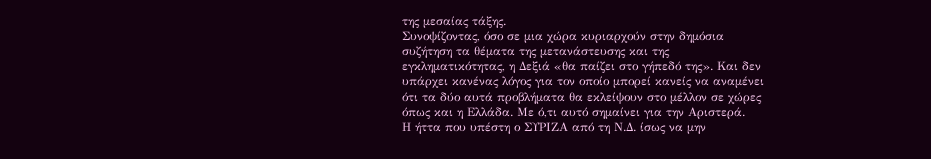της μεσαίας τάξης.
Συνοψίζοντας, όσο σε μια χώρα κυριαρχούν στην δημόσια συζήτηση τα θέματα της μετανάστευσης και της εγκληματικότητας, η Δεξιά «θα παίζει στο γήπεδό της». Και δεν υπάρχει κανένας λόγος για τον οποίο μπορεί κανείς να αναμένει ότι τα δύο αυτά προβλήματα θα εκλείψουν στο μέλλον σε χώρες όπως και η Ελλάδα. Με ό,τι αυτό σημαίνει για την Αριστερά.
Η ήττα που υπέστη ο ΣΥΡΙΖΑ από τη Ν.Δ. ίσως να μην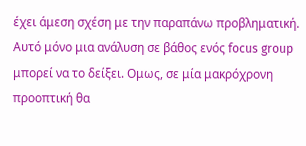έχει άμεση σχέση με την παραπάνω προβληματική. Αυτό μόνο μια ανάλυση σε βάθος ενός focus group μπορεί να το δείξει. Ομως, σε μία μακρόχρονη προοπτική θα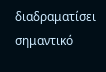διαδραματίσει σημαντικό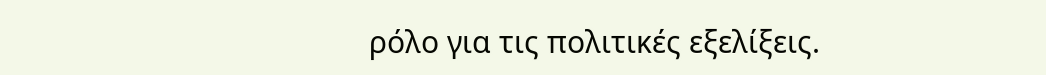ρόλο για τις πολιτικές εξελίξεις.